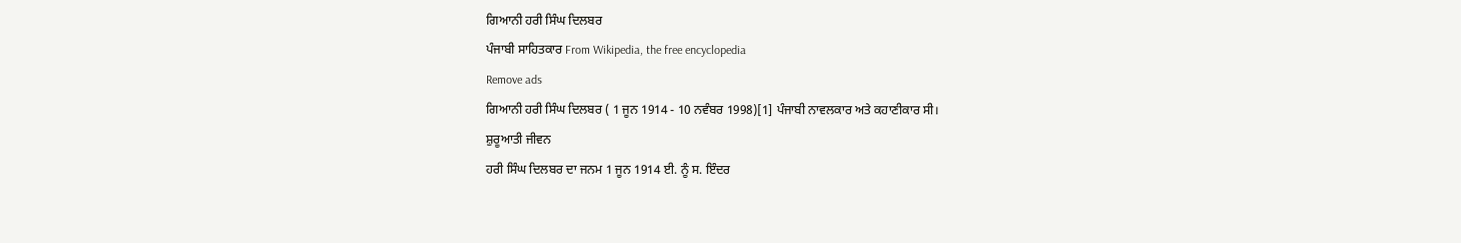ਗਿਆਨੀ ਹਰੀ ਸਿੰਘ ਦਿਲਬਰ
ਪੰਜਾਬੀ ਸਾਹਿਤਕਾਰ From Wikipedia, the free encyclopedia
Remove ads
ਗਿਆਨੀ ਹਰੀ ਸਿੰਘ ਦਿਲਬਰ ( 1 ਜੂਨ 1914 - 10 ਨਵੰਬਰ 1998)[1] ਪੰਜਾਬੀ ਨਾਵਲਕਾਰ ਅਤੇ ਕਹਾਣੀਕਾਰ ਸੀ।
ਸ਼ੁਰੂਆਤੀ ਜੀਵਨ
ਹਰੀ ਸਿੰਘ ਦਿਲਬਰ ਦਾ ਜਨਮ 1 ਜੂਨ 1914 ਈ. ਨੂੰ ਸ. ਇੰਦਰ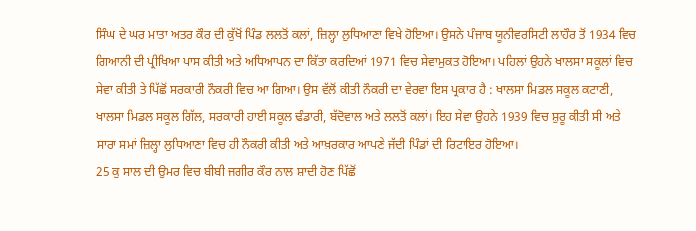ਸਿੰਘ ਦੇ ਘਰ ਮਾਤਾ ਅਤਰ ਕੌਰ ਦੀ ਕੁੱਖੋਂ ਪਿੰਡ ਲਲਤੋਂ ਕਲਾਂ, ਜ਼ਿਲ੍ਹਾ ਲੁਧਿਆਣਾ ਵਿਖੇ ਹੋਇਆ। ਉਸਨੇ ਪੰਜਾਬ ਯੂਨੀਵਰਸਿਟੀ ਲਾਹੌਰ ਤੋਂ 1934 ਵਿਚ ਗਿਆਨੀ ਦੀ ਪ੍ਰੀਖਿਆ ਪਾਸ ਕੀਤੀ ਅਤੇ ਅਧਿਆਪਨ ਦਾ ਕਿੱਤਾ ਕਰਦਿਆਂ 1971 ਵਿਚ ਸੇਵਾਮੁਕਤ ਹੋਇਆ। ਪਹਿਲਾਂ ਉਹਨੇ ਖਾਲਸਾ ਸਕੂਲਾਂ ਵਿਚ ਸੇਵਾ ਕੀਤੀ ਤੇ ਪਿੱਛੋਂ ਸਰਕਾਰੀ ਨੌਕਰੀ ਵਿਚ ਆ ਗਿਆ। ਉਸ ਵੱਲੋਂ ਕੀਤੀ ਨੌਕਰੀ ਦਾ ਵੇਰਵਾ ਇਸ ਪ੍ਰਕਾਰ ਹੈ : ਖਾਲਸਾ ਮਿਡਲ ਸਕੂਲ ਕਟਾਣੀ, ਖਾਲਸਾ ਮਿਡਲ ਸਕੂਲ ਗਿੱਲ, ਸਰਕਾਰੀ ਹਾਈ ਸਕੂਲ ਢੰਡਾਰੀ, ਬੱਦੋਵਾਲ ਅਤੇ ਲਲਤੋਂ ਕਲਾਂ। ਇਹ ਸੇਵਾ ਉਹਨੇ 1939 ਵਿਚ ਸ਼ੁਰੂ ਕੀਤੀ ਸੀ ਅਤੇ ਸਾਰਾ ਸਮਾਂ ਜ਼ਿਲ੍ਹਾ ਲੁਧਿਆਣਾ ਵਿਚ ਹੀ ਨੌਕਰੀ ਕੀਤੀ ਅਤੇ ਆਖ਼ਰਕਾਰ ਆਪਣੇ ਜੱਦੀ ਪਿੰਡਾਂ ਦੀ ਰਿਟਾਇਰ ਹੋਇਆ।
25 ਕੁ ਸਾਲ ਦੀ ਉਮਰ ਵਿਚ ਬੀਬੀ ਜਗੀਰ ਕੌਰ ਨਾਲ ਸ਼ਾਦੀ ਹੋਣ ਪਿੱਛੋਂ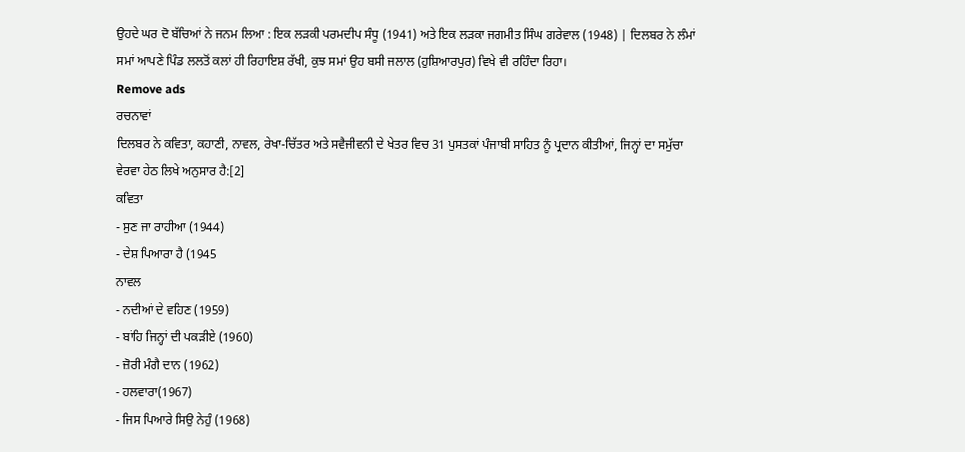ਉਹਦੇ ਘਰ ਦੋ ਬੱਚਿਆਂ ਨੇ ਜਨਮ ਲਿਆ : ਇਕ ਲੜਕੀ ਪਰਮਦੀਪ ਸੰਧੂ (1941) ਅਤੇ ਇਕ ਲੜਕਾ ਜਗਮੀਤ ਸਿੰਘ ਗਰੇਵਾਲ (1948) | ਦਿਲਬਰ ਨੇ ਲੰਮਾਂ ਸਮਾਂ ਆਪਣੇ ਪਿੰਡ ਲਲਤੋਂ ਕਲਾਂ ਹੀ ਰਿਹਾਇਸ਼ ਰੱਖੀ, ਕੁਝ ਸਮਾਂ ਉਹ ਬਸੀ ਜਲਾਲ (ਹੁਸ਼ਿਆਰਪੁਰ) ਵਿਖੇ ਵੀ ਰਹਿੰਦਾ ਰਿਹਾ।
Remove ads
ਰਚਨਾਵਾਂ
ਦਿਲਬਰ ਨੇ ਕਵਿਤਾ, ਕਹਾਣੀ, ਨਾਵਲ, ਰੇਖਾ-ਚਿੱਤਰ ਅਤੇ ਸਵੈਜੀਵਨੀ ਦੇ ਖੇਤਰ ਵਿਚ 31 ਪੁਸਤਕਾਂ ਪੰਜਾਬੀ ਸਾਹਿਤ ਨੂੰ ਪ੍ਰਦਾਨ ਕੀਤੀਆਂ, ਜਿਨ੍ਹਾਂ ਦਾ ਸਮੁੱਚਾ ਵੇਰਵਾ ਹੇਠ ਲਿਖੇ ਅਨੁਸਾਰ ਹੈ:[2]
ਕਵਿਤਾ
- ਸੁਣ ਜਾ ਰਾਹੀਆ (1944)
- ਦੇਸ਼ ਪਿਆਰਾ ਹੈ (1945
ਨਾਵਲ
- ਨਦੀਆਂ ਦੇ ਵਹਿਣ (1959)
- ਬਾਂਹਿ ਜਿਨ੍ਹਾਂ ਦੀ ਪਕੜੀਏ (1960)
- ਜ਼ੋਰੀ ਮੰਗੈ ਦਾਨ (1962)
- ਹਲਵਾਰਾ(1967)
- ਜਿਸ ਪਿਆਰੇ ਸਿਉ ਨੇਹੁੰ (1968)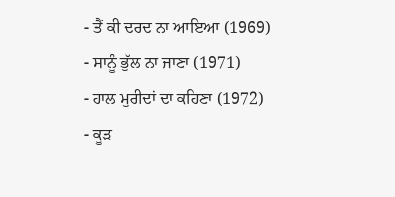- ਤੈਂ ਕੀ ਦਰਦ ਨਾ ਆਇਆ (1969)
- ਸਾਨੂੰ ਭੁੱਲ ਨਾ ਜਾਣਾ (1971)
- ਹਾਲ ਮੁਰੀਦਾਂ ਦਾ ਕਹਿਣਾ (1972)
- ਕੂੜ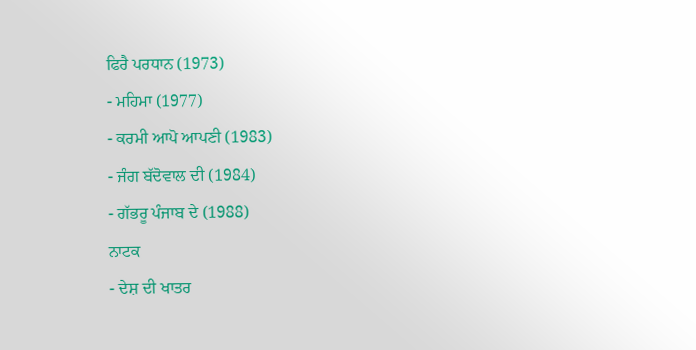ਫਿਰੈ ਪਰਧਾਨ (1973)
- ਮਹਿਮਾ (1977)
- ਕਰਮੀ ਆਪੋ ਆਪਣੀ (1983)
- ਜੰਗ ਬੱਦੋਵਾਲ ਦੀ (1984)
- ਗੱਭਰੂ ਪੰਜਾਬ ਦੇ (1988)
ਨਾਟਕ
- ਦੇਸ਼ ਦੀ ਖਾਤਰ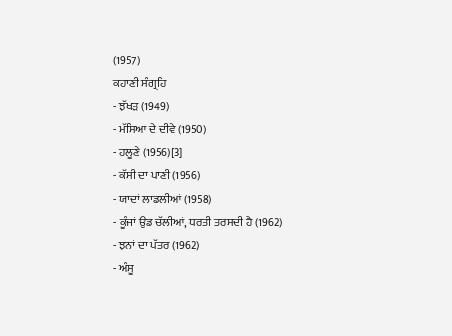(1957)
ਕਹਾਣੀ ਸੰਗ੍ਰਹਿ
- ਝੱਖੜ (1949)
- ਮੱਸਿਆ ਦੇ ਦੀਵੇ (1950)
- ਹਲੂਣੇ (1956)[3]
- ਕੱਸੀ ਦਾ ਪਾਣੀ (1956)
- ਯਾਦਾਂ ਲਾਡਲੀਆਂ (1958)
- ਕੂੰਜਾਂ ਉਡ ਚੱਲੀਆਂ, ਧਰਤੀ ਤਰਸਦੀ ਹੈ (1962)
- ਝਨਾਂ ਦਾ ਪੱਤਰ (1962)
- ਅੰਸੂ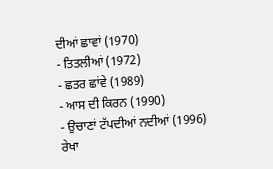ਦੀਆਂ ਛਾਵਾਂ (1970)
- ਤਿਤਲੀਆਂ (1972)
- ਛਤਰ ਛਾਂਵੇ (1989)
- ਆਸ ਦੀ ਕਿਰਨ (1990)
- ਉਚਾਣਾਂ ਟੱਪਦੀਆਂ ਨਦੀਆਂ (1996)
ਰੇਖਾ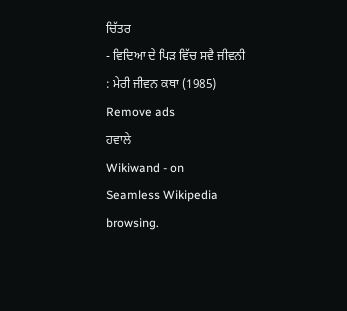ਚਿੱਤਰ
- ਵਿਦਿਆ ਦੇ ਪਿੜ ਵਿੱਚ ਸਵੈ ਜੀਵਨੀ : ਮੇਰੀ ਜੀਵਨ ਕਥਾ (1985)
Remove ads
ਹਵਾਲੇ
Wikiwand - on
Seamless Wikipedia browsing.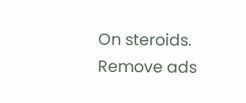On steroids.
Remove ads